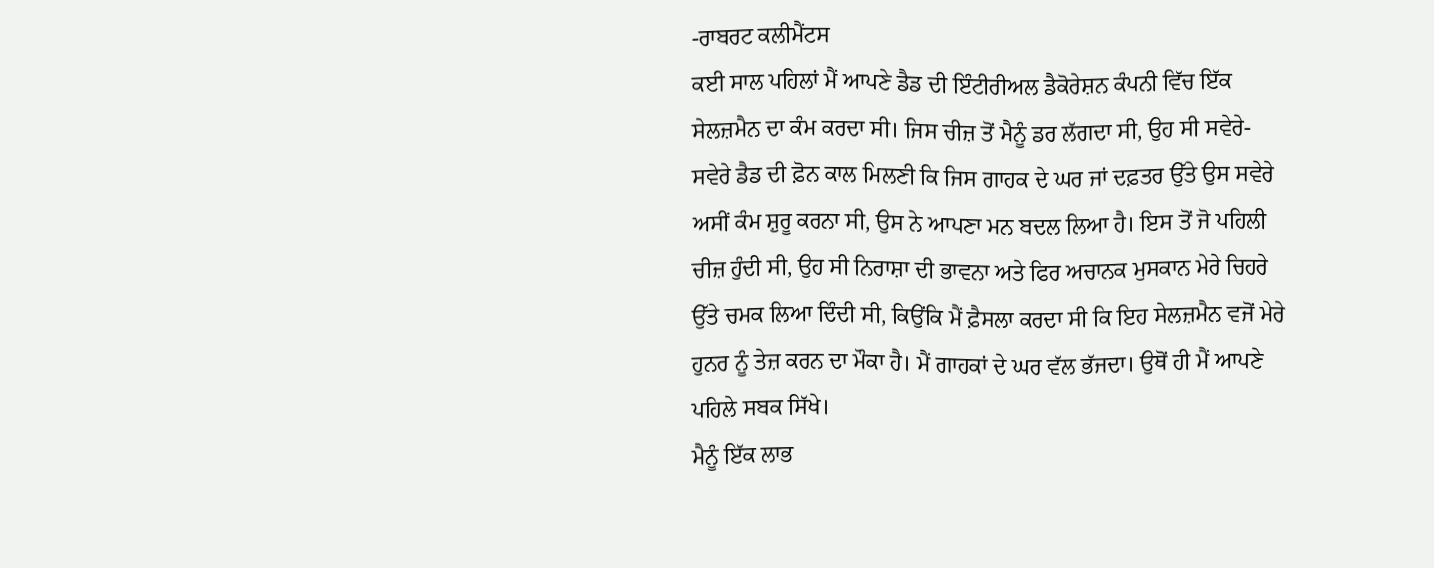-ਰਾਬਰਟ ਕਲੀਮੈਂਟਸ
ਕਈ ਸਾਲ ਪਹਿਲਾਂ ਮੈਂ ਆਪਣੇ ਡੈਡ ਦੀ ਇੰਟੀਰੀਅਲ ਡੈਕੋਰੇਸ਼ਨ ਕੰਪਨੀ ਵਿੱਚ ਇੱਕ ਸੇਲਜ਼ਮੈਨ ਦਾ ਕੰਮ ਕਰਦਾ ਸੀ। ਜਿਸ ਚੀਜ਼ ਤੋਂ ਮੈਨੂੰ ਡਰ ਲੱਗਦਾ ਸੀ, ਉਹ ਸੀ ਸਵੇਰੇ-ਸਵੇਰੇ ਡੈਡ ਦੀ ਫ਼ੋਨ ਕਾਲ ਮਿਲਣੀ ਕਿ ਜਿਸ ਗਾਹਕ ਦੇ ਘਰ ਜਾਂ ਦਫ਼ਤਰ ਉੱਤੇ ਉਸ ਸਵੇਰੇ ਅਸੀਂ ਕੰਮ ਸ਼ੁਰੂ ਕਰਨਾ ਸੀ, ਉਸ ਨੇ ਆਪਣਾ ਮਨ ਬਦਲ ਲਿਆ ਹੈ। ਇਸ ਤੋਂ ਜੋ ਪਹਿਲੀ ਚੀਜ਼ ਹੁੰਦੀ ਸੀ, ਉਹ ਸੀ ਨਿਰਾਸ਼ਾ ਦੀ ਭਾਵਨਾ ਅਤੇ ਫਿਰ ਅਚਾਨਕ ਮੁਸਕਾਨ ਮੇਰੇ ਚਿਹਰੇ ਉੱਤੇ ਚਮਕ ਲਿਆ ਦਿੰਦੀ ਸੀ, ਕਿਉਂਕਿ ਮੈਂ ਫ਼ੈਸਲਾ ਕਰਦਾ ਸੀ ਕਿ ਇਹ ਸੇਲਜ਼ਮੈਨ ਵਜੋਂ ਮੇਰੇ ਹੁਨਰ ਨੂੰ ਤੇਜ਼ ਕਰਨ ਦਾ ਮੌਕਾ ਹੈ। ਮੈਂ ਗਾਹਕਾਂ ਦੇ ਘਰ ਵੱਲ ਭੱਜਦਾ। ਉਥੋਂ ਹੀ ਮੈਂ ਆਪਣੇ ਪਹਿਲੇ ਸਬਕ ਸਿੱਖੇ।
ਮੈਨੂੰ ਇੱਕ ਲਾਭ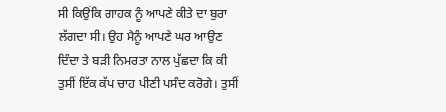ਸੀ ਕਿਉਂਕਿ ਗਾਹਕ ਨੂੰ ਆਪਣੇ ਕੀਤੇ ਦਾ ਬੁਰਾ ਲੱਗਦਾ ਸੀ। ਉਹ ਮੈਨੂੰ ਆਪਣੇ ਘਰ ਆਉਣ ਦਿੰਦਾ ਤੇ ਬੜੀ ਨਿਮਰਤਾ ਨਾਲ ਪੁੱਛਦਾ ਕਿ ਕੀ ਤੁਸੀਂ ਇੱਕ ਕੱਪ ਚਾਹ ਪੀਣੀ ਪਸੰਦ ਕਰੋਗੇ। ਤੁਸੀਂ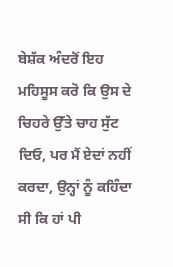ਬੇਸ਼ੱਕ ਅੰਦਰੋਂ ਇਹ ਮਹਿਸੂਸ ਕਰੋ ਕਿ ਉਸ ਦੇ ਚਿਹਰੇ ਉੱਤੇ ਚਾਹ ਸੁੱਟ ਦਿਓ, ਪਰ ਮੈਂ ਏਦਾਂ ਨਹੀਂ ਕਰਦਾ, ਉਨ੍ਹਾਂ ਨੂੰ ਕਹਿੰਦਾ ਸੀ ਕਿ ਹਾਂ ਪੀ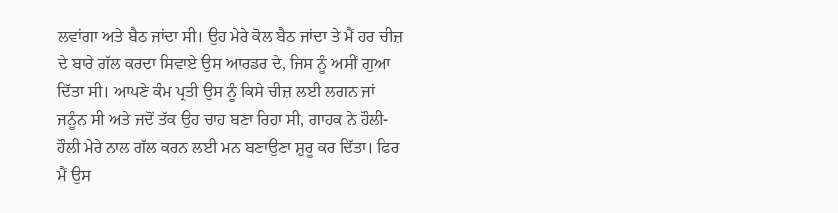ਲਵਾਂਗਾ ਅਤੇ ਬੈਠ ਜਾਂਦਾ ਸੀ। ਉਹ ਮੇਰੇ ਕੋਲ ਬੈਠ ਜਾਂਦਾ ਤੇ ਮੈਂ ਹਰ ਚੀਜ਼ ਦੇ ਬਾਰੇ ਗੱਲ ਕਰਦਾ ਸਿਵਾਏ ਉਸ ਆਰਡਰ ਦੇ, ਜਿਸ ਨੂੰ ਅਸੀਂ ਗੁਆ ਦਿੱਤਾ ਸੀ। ਆਪਣੇ ਕੰਮ ਪ੍ਰਤੀ ਉਸ ਨੂੰ ਕਿਸੇ ਚੀਜ਼ ਲਈ ਲਗਨ ਜਾਂ ਜਨੂੰਨ ਸੀ ਅਤੇ ਜਦੋਂ ਤੱਕ ਉਹ ਚਾਹ ਬਣਾ ਰਿਹਾ ਸੀ, ਗਾਹਕ ਨੇ ਹੌਲੀ-ਹੌਲੀ ਮੇਰੇ ਨਾਲ ਗੱਲ ਕਰਨ ਲਈ ਮਨ ਬਣਾਉਣਾ ਸ਼ੁਰੂ ਕਰ ਦਿੱਤਾ। ਫਿਰ ਮੈਂ ਉਸ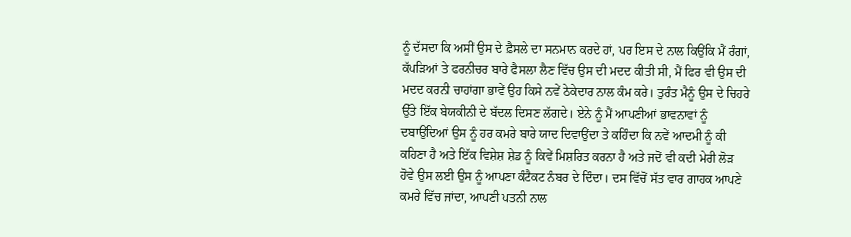ਨੂੰ ਦੱਸਦਾ ਕਿ ਅਸੀਂ ਉਸ ਦੇ ਫ਼ੈਸਲੇ ਦਾ ਸਨਮਾਨ ਕਰਦੇ ਹਾਂ, ਪਰ ਇਸ ਦੇ ਨਾਲ ਕਿਉਂਕਿ ਮੈਂ ਰੰਗਾਂ, ਕੱਪੜਿਆਂ ਤੇ ਫਰਨੀਚਰ ਬਾਰੇ ਫੈਸਲਾ ਲੈਣ ਵਿੱਚ ਉਸ ਦੀ ਮਦਦ ਕੀਤੀ ਸੀ, ਮੈਂ ਫਿਰ ਵੀ ਉਸ ਦੀ ਮਦਦ ਕਰਨੀ ਚਾਹਾਂਗਾ ਭਾਵੇਂ ਉਹ ਕਿਸੇ ਨਵੇਂ ਠੇਕੇਦਾਰ ਨਾਲ ਕੰਮ ਕਰੇ। ਤੁਰੰਤ ਮੈਨੂੰ ਉਸ ਦੇ ਚਿਹਰੇ ਉੱਤੇ ਇੱਕ ਬੇਯਕੀਨੀ ਦੇ ਬੱਦਲ ਦਿਸਣ ਲੱਗਦੇ। ਏਨੇ ਨੂੰ ਮੈਂ ਆਪਣੀਆਂ ਭਾਵਨਾਵਾਂ ਨੂੰ ਦਬਾਉਂਦਿਆਂ ਉਸ ਨੂੰ ਹਰ ਕਮਰੇ ਬਾਰੇ ਯਾਦ ਦਿਵਾਉਂਦਾ ਤੇ ਕਹਿੰਦਾ ਕਿ ਨਵੇਂ ਆਦਮੀ ਨੂੰ ਕੀ ਕਹਿਣਾ ਹੈ ਅਤੇ ਇੱਕ ਵਿਸ਼ੇਸ਼ ਸ਼ੇਡ ਨੂੰ ਕਿਵੇਂ ਮਿਸ਼ਰਿਤ ਕਰਨਾ ਹੈ ਅਤੇ ਜਦੋਂ ਵੀ ਕਦੀ ਮੇਰੀ ਲੋੜ ਹੋਵੇ ਉਸ ਲਈ ਉਸ ਨੂੰ ਆਪਣਾ ਕੰਟੈਕਟ ਨੰਬਰ ਦੇ ਦਿੰਦਾ। ਦਸ ਵਿੱਚੋਂ ਸੱਤ ਵਾਰ ਗਾਹਕ ਆਪਣੇ ਕਮਰੇ ਵਿੱਚ ਜਾਂਦਾ, ਆਪਣੀ ਪਤਨੀ ਨਾਲ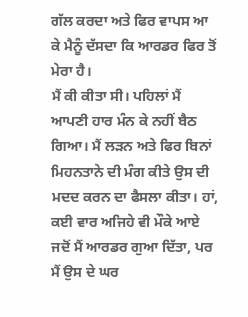ਗੱਲ ਕਰਦਾ ਅਤੇ ਫਿਰ ਵਾਪਸ ਆ ਕੇ ਮੈਨੂੰ ਦੱਸਦਾ ਕਿ ਆਰਡਰ ਫਿਰ ਤੋਂ ਮੇਰਾ ਹੈ।
ਮੈਂ ਕੀ ਕੀਤਾ ਸੀ। ਪਹਿਲਾਂ ਮੈਂ ਆਪਣੀ ਹਾਰ ਮੰਨ ਕੇ ਨਹੀਂ ਬੈਠ ਗਿਆ। ਮੈਂ ਲੜਨ ਅਤੇ ਫਿਰ ਬਿਨਾਂ ਮਿਹਨਤਾਨੇ ਦੀ ਮੰਗ ਕੀਤੇ ਉਸ ਦੀ ਮਦਦ ਕਰਨ ਦਾ ਫੈਸਲਾ ਕੀਤਾ। ਹਾਂ, ਕਈ ਵਾਰ ਅਜਿਹੇ ਵੀ ਮੌਕੇ ਆਏ ਜਦੋਂ ਮੈਂ ਆਰਡਰ ਗੁਆ ਦਿੱਤਾ, ਪਰ ਮੈਂ ਉਸ ਦੇ ਘਰ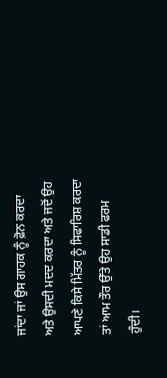ਜਾਂਦਾ ਜਾਂ ਉਸ ਗਾਹਕ ਨੂੰ ਫ਼ੋਨ ਕਰਦਾ ਅਤੇ ਉਸਦੀ ਮਦਦ ਕਰਦਾ ਅਤੇ ਜਦੋਂ ਉਹ ਆਪਣੇ ਕਿਸੇ ਮਿੱਤਰ ਨੂੰ ਸਿਫਾਰਿਸ਼ ਕਰਦਾ ਤਾਂ ਆਮ ਤੌਰ ਉੱਤੇ ਉਹ ਸਾਡੀ ਫਰਮ ਹੁੰਦੀ।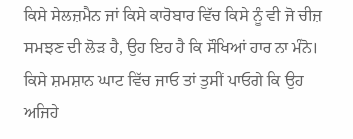ਕਿਸੇ ਸੇਲਜ਼ਮੈਨ ਜਾਂ ਕਿਸੇ ਕਾਰੋਬਾਰ ਵਿੱਚ ਕਿਸੇ ਨੂੰ ਵੀ ਜੋ ਚੀਜ਼ ਸਮਝਣ ਦੀ ਲੋੜ ਹੈ, ਉਹ ਇਹ ਹੈ ਕਿ ਸੌਖਿਆਂ ਹਾਰ ਨਾ ਮੰਨੋ। ਕਿਸੇ ਸ਼ਮਸ਼ਾਨ ਘਾਟ ਵਿੱਚ ਜਾਓ ਤਾਂ ਤੁਸੀਂ ਪਾਓਗੇ ਕਿ ਉਹ ਅਜਿਹੇ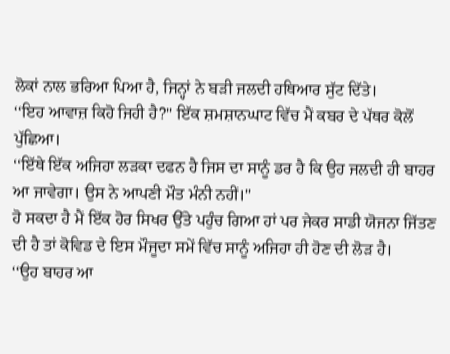ਲੋਕਾਂ ਨਾਲ ਭਰਿਆ ਪਿਆ ਹੈ, ਜਿਨ੍ਹਾਂ ਨੇ ਬੜੀ ਜਲਦੀ ਹਥਿਆਰ ਸੁੱਟ ਦਿੱਤੇ।
‘‘ਇਹ ਆਵਾਜ਼ ਕਿਹੋ ਜਿਹੀ ਹੈ?'' ਇੱਕ ਸ਼ਮਸ਼ਾਨਘਾਟ ਵਿੱਚ ਮੈਂ ਕਬਰ ਦੇ ਪੱਥਰ ਕੋਲੋਂ ਪੁੱਛਿਆ।
‘‘ਇੱਥੇ ਇੱਕ ਅਜਿਹਾ ਲੜਕਾ ਦਫਨ ਹੈ ਜਿਸ ਦਾ ਸਾਨੂੰ ਡਰ ਹੈ ਕਿ ਉਹ ਜਲਦੀ ਹੀ ਬਾਹਰ ਆ ਜਾਵੇਗਾ। ਉਸ ਨੇ ਆਪਣੀ ਮੌਤ ਮੰਨੀ ਨਹੀਂ।''
ਹੋ ਸਕਦਾ ਹੈ ਮੈਂ ਇੱਕ ਹੋਰ ਸਿਖਰ ਉੱਤੇ ਪਹੁੰਚ ਗਿਆ ਹਾਂ ਪਰ ਜੇਕਰ ਸਾਡੀ ਯੋਜਨਾ ਜਿੱਤਣ ਦੀ ਹੈ ਤਾਂ ਕੋਵਿਡ ਦੇ ਇਸ ਮੌਜੂਦਾ ਸਮੇਂ ਵਿੱਚ ਸਾਨੂੰ ਅਜਿਹਾ ਹੀ ਹੋਣ ਦੀ ਲੋੜ ਹੈ।
‘‘ਉਹ ਬਾਹਰ ਆ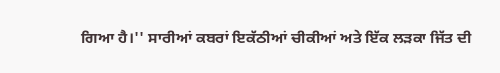ਗਿਆ ਹੈ।'' ਸਾਰੀਆਂ ਕਬਰਾਂ ਇਕੱਠੀਆਂ ਚੀਕੀਆਂ ਅਤੇ ਇੱਕ ਲੜਕਾ ਜਿੱਤ ਦੀ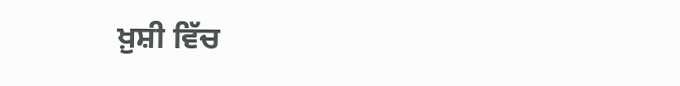ਖ਼ੁਸ਼ੀ ਵਿੱਚ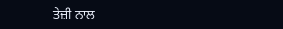ਤੇਜ਼ੀ ਨਾਲ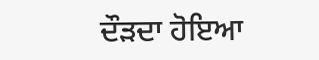ਦੌੜਦਾ ਹੋਇਆ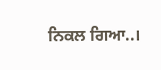ਨਿਕਲ ਗਿਆ..।